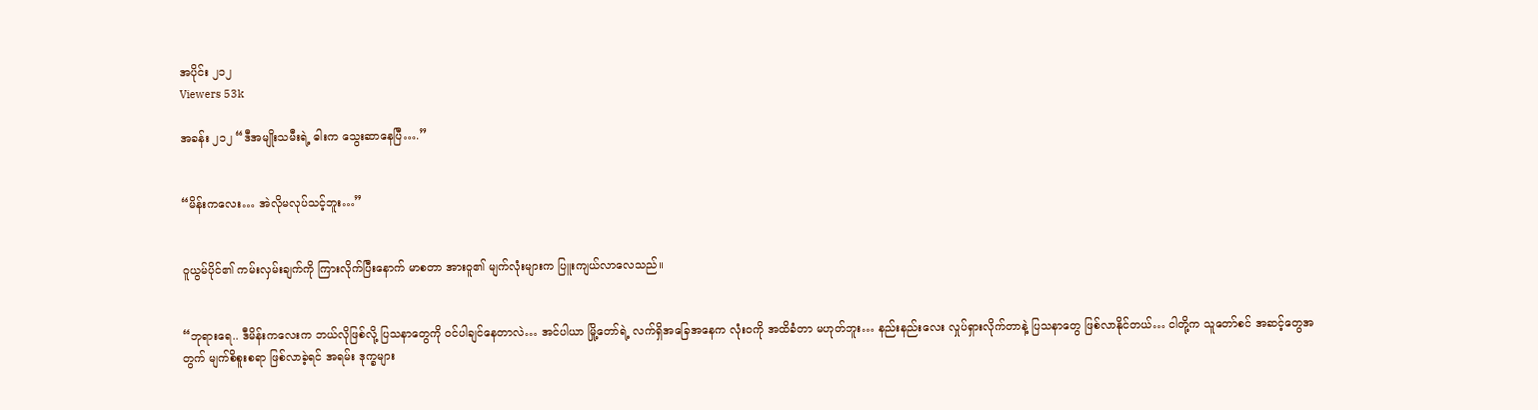အပိုင်း ၂၁၂
Viewers 53k

အခန်း ၂၁၂ “ဒီအမျိုးသမီးရဲ့ ဓါးက သွေးဆာနေပြီ….”


“မိန်းကလေး… အဲလိုမလုပ်သင့်ဘူး…”


၀ူယွမ်ပိုင်၏ ကမ်းလှမ်းချက်ကို ကြားလိုက်ပြီးနောက် မာစတာ အားဝူ၏ မျက်လုံးများက ပြူးကျယ်လာလေသည်။


“ဘုရားရေ.. ဒီမိန်းကလေးက ဘယ်လိုဖြစ်လို့ ပြသနာတွေကို ၀င်ပါချင်နေတာလဲ… အင်ပါယာ မြို့တော်ရဲ့ လက်ရှိအခြေအနေက လုံး၀ကို အထိခံတာ မဟုတ်ဘူး… နည်းနည်းလေး လှုပ်ရှားလိုက်တာနဲ့ ပြသနာတွေ ဖြစ်လာနိုင်တယ်… ငါတို့က သူတော်စင် အဆင့်တွေအတွက် မျက်စိစူးစရာ ဖြစ်လာခဲ့ရင် အရမ်း ဒုက္ခများ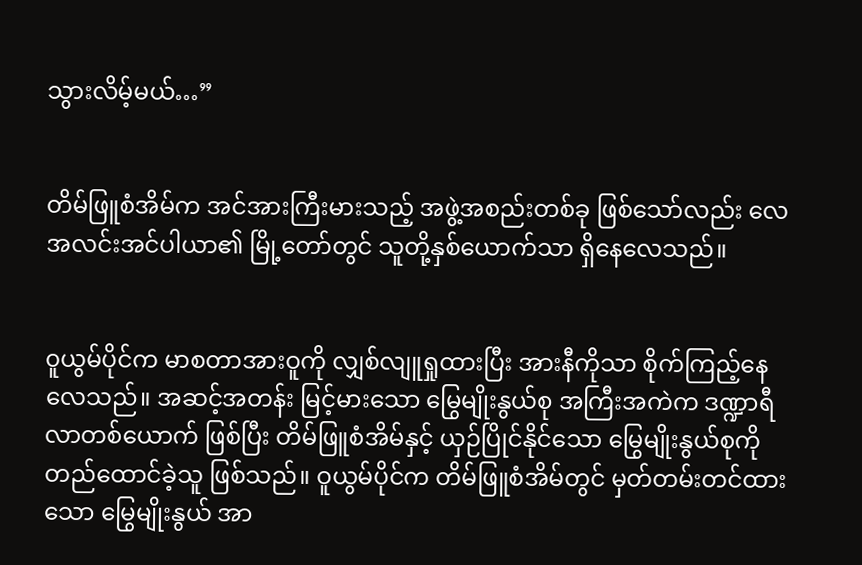သွားလိမ့်မယ်…”


တိမ်ဖြူစံအိမ်က အင်အားကြီးမားသည့် အဖွဲ့အစည်းတစ်ခု ဖြစ်သော်လည်း လေအလင်းအင်ပါယာ၏ မြို့တော်တွင် သူတို့နှစ်ယောက်သာ ရှိနေလေသည်။


၀ူယွမ်ပိုင်က မာစတာအားဝူကို လျှစ်လျူရှုထားပြီး အားနီကိုသာ စိုက်ကြည့်နေလေသည်။ အဆင့်အတန်း မြင့်မားသော မြွေမျိုးနွယ်စု အကြီးအကဲက ဒဏ္ဍာရီလာတစ်ယောက် ဖြစ်ပြီး တိမ်ဖြူစံအိမ်နှင့် ယှဉ်ပြိုင်နိုင်သော မြွေမျိုးနွယ်စုကို တည်ထောင်ခဲ့သူ ဖြစ်သည်။ ဝူယွမ်ပိုင်က တိမ်ဖြူစံအိမ်တွင် မှတ်တမ်းတင်ထားသော မြွေမျိုးနွယ် အာ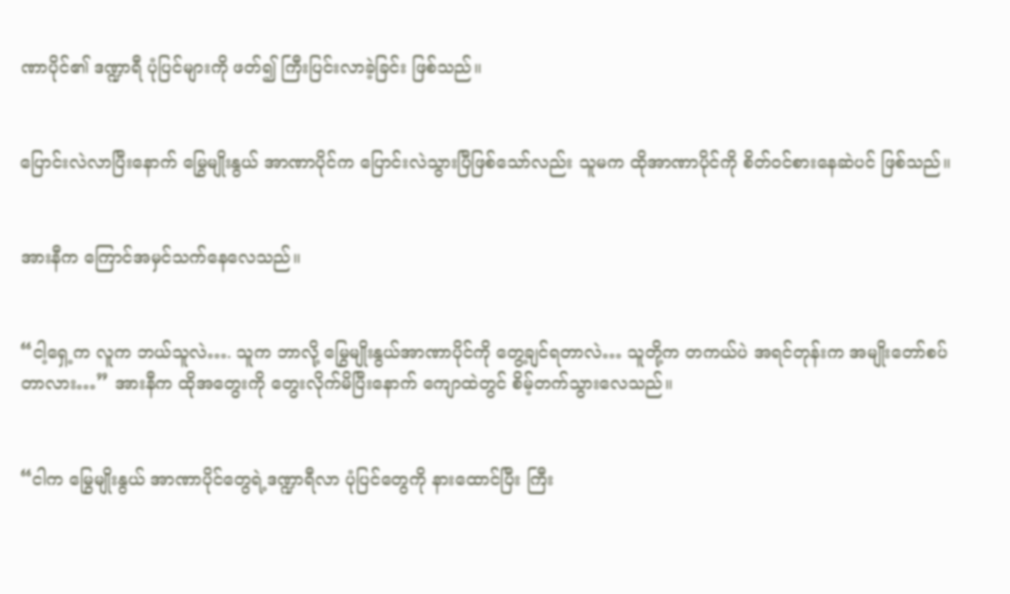ဏာပိုင်၏ ဒဏ္ဍာရီ ပုံပြင်များကို ဖတ်၍ ကြီးပြင်းလာခဲ့ခြင်း ဖြစ်သည်။


ပြောင်းလဲလာပြီးနောက် မြွေမျိုးနွယ် အာဏာပိုင်က ပြောင်းလဲသွားပြီဖြစ်သော်လည်း သူမက ထိုအာဏာပိုင်ကို စိတ်၀င်စားနေဆဲပင် ဖြစ်သည်။


အားနီက ကြောင်အမှင်သက်နေလေသည်။


“ငါ့ရှေ့က လူက ဘယ်သူလဲ…. သူက ဘာလို့ မြွေမျိုးနွယ်အာဏာပိုင်ကို တွေ့ချင်ရတာလဲ… သူတို့က တကယ်ပဲ အရင်တုန်းက အမျိုးတော်စပ်တာလား…” အားနီက ထိုအတွေးကို တွေးလိုက်မိပြီးနောက် ကျောထဲတွင် စိမ့်တက်သွားလေသည်။


“ငါက မြွေမျိုးနွယ် အာဏာပိုင်တွေရဲ့ဒဏ္ဍာရီလာ ပုံပြင်တွေကို နားထောင်ပြီး ကြီး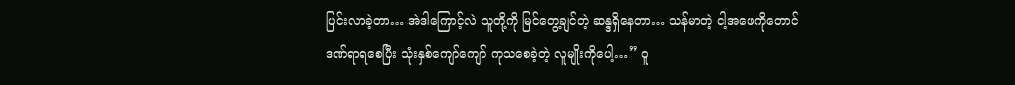ပြင်းလာခဲ့တာ… အဲဒါကြောင့်လဲ သူတို့ကို မြင်တွေ့ချင်တဲ့ ဆန္ဒရှိနေတာ… သန်မာတဲ့ ငါ့အဖေကိုတောင် ဒဏ်ရာရစေပြီး သုံးနှစ်ကျော်ကျော် ကုသစေခဲ့တဲ့ လူမျိုးကိုပေါ့…” ဝူ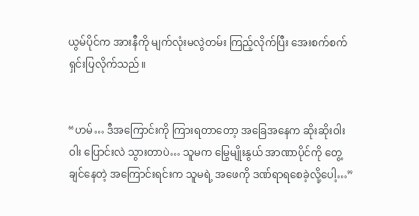ယွမ်ပိုင်က အားနီကို မျက်လုံးမလွဲတမ်း ကြည့်လိုက်ပြီး အေးစက်စက် ရှင်းပြလိုက်သည်။


“ဟမ်… ဒီအကြောင်းကို ကြားရတာတော့ အခြေအနေက ဆိုးဆိုးဝါးဝါး ပြောင်းလဲ သွားတာပဲ… သူမက မြွေမျိုးနွယ် အာဏာပိုင်ကို တွေ့ချင်နေတဲ့ အကြောင်းရင်းက သူမရဲ့ အဖေကို ဒဏ်ရာရစေခဲ့လို့ပေါ့…”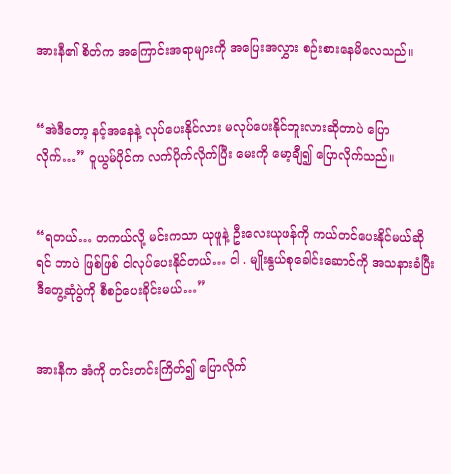အားနီ၏ စိတ်က အကြောင်းအရာများကို အပြေးအလွှား စဉ်းစားနေမိလေသည်။


“အဲဒီတော့ နင့်အနေနဲ့ လုပ်ပေးနိုင်လား မလုပ်ပေးနိုင်ဘူးလားဆိုတာပဲ ပြောလိုက်…” ဝူယွမ်ပိုင်က လက်ပိုက်လိုက်ပြီး မေးကို မော့ချီ၍ ပြောလိုက်သည်။


“ရတယ်… တကယ်လို့ မင်းကသာ ယုဖူနဲ့ ဦးလေးယုဖန်ကို ကယ်တင်ပေးနိုင်မယ်ဆိုရင် ဘာပဲ ဖြစ်ဖြစ် ငါလုပ်ပေးနိုင်တယ်… ငါ . မျိုးနွယ်စုခေါင်းဆောင်ကို အသနားခံပြီး ဒီတွေ့ဆုံပွဲကို စီစဉ်ပေးခိုင်းမယ်…”


အားနီက အံကို တင်းတင်းကြိတ်၍ ပြောလိုက်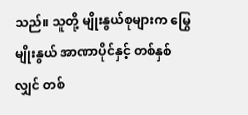သည်။ သူတို့ မျိုးနွယ်စုများက မြွေမျိုးနွယ် အာဏာပိုင်နှင့် တစ်နှစ်လျှင် တစ်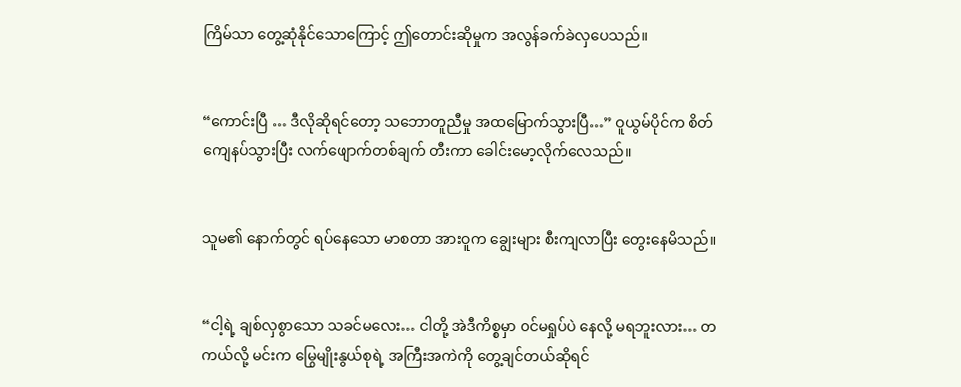ကြိမ်သာ တွေ့ဆုံနိုင်သောကြောင့် ဤတောင်းဆိုမှုက အလွန်ခက်ခဲလှပေသည်။


“ကောင်းပြီ … ဒီလိုဆိုရင်တော့ သဘောတူညီမှု အထမြောက်သွားပြီ…” ဝူယွမ်ပိုင်က စိတ်ကျေနပ်သွားပြီး လက်ဖျောက်တစ်ချက် တီးကာ ခေါင်းမော့လိုက်လေသည်။


သူမ၏ နောက်တွင် ရပ်နေသော မာစတာ အားဝူက ချွေးများ စီးကျလာပြီး တွေးနေမိသည်။


“ငါ့ရဲ့ ချစ်လှစွာသော သခင်မလေး… ငါတို့ အဲဒီကိစ္စမှာ ၀င်မရှုပ်ပဲ နေလို့ မရဘူးလား… တကယ်လို့ မင်းက မြွေမျိုးနွယ်စုရဲ့ အကြီးအကဲကို တွေ့ချင်တယ်ဆိုရင်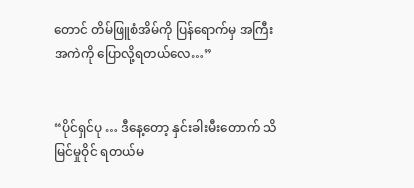တောင် တိမ်ဖြူစံအိမ်ကို ပြန်ရောက်မှ အကြီးအကဲကို ပြောလို့ရတယ်လေ…”


“ပိုင်ရှင်ပု … ဒီနေ့တော့ နှင်းခါးမီးတောက် သိမြင်မှုဝိုင် ရတယ်မ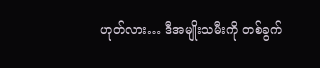ဟုတ်လား… ဒီအမျိုးသမီးကို တစ်ခွက်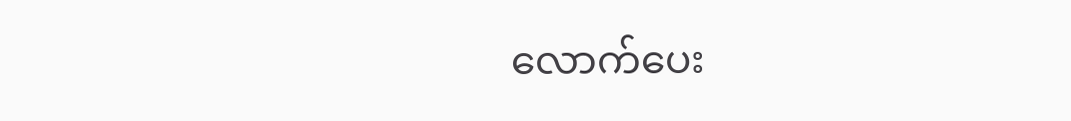လောက်ပေး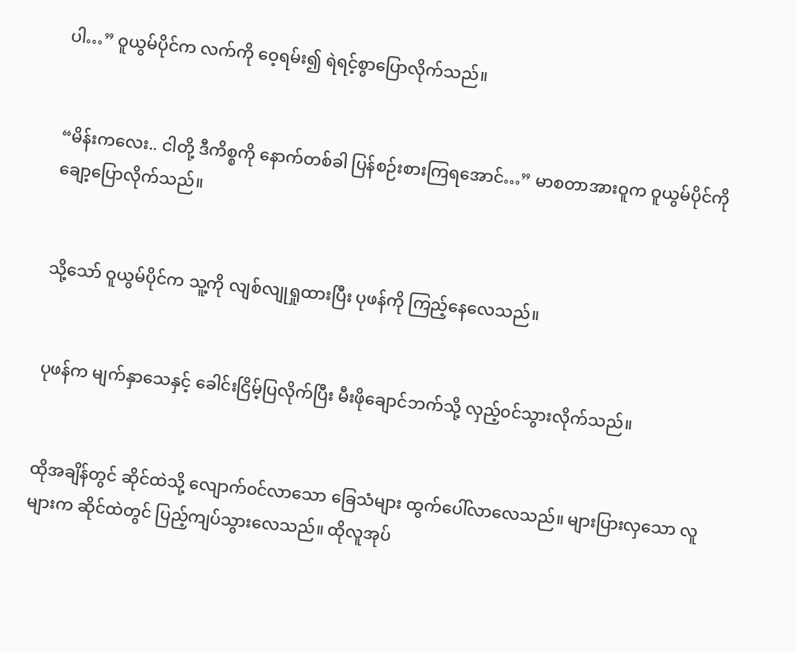ပါ…” ဝူယွမ်ပိုင်က လက်ကို ဝေ့ရမ်း၍ ရဲရင့်စွာပြောလိုက်သည်။


“မိန်းကလေး.. ငါတို့ ဒီကိစ္စကို နောက်တစ်ခါ ပြန်စဉ်းစားကြရအောင်…” မာစတာအားဝူက ဝူယွမ်ပိုင်ကို ချော့ပြောလိုက်သည်။


သို့သော် ဝူယွမ်ပိုင်က သူ့ကို လျစ်လျုရှုထားပြီး ပုဖန်ကို ကြည့်နေလေသည်။


ပုဖန်က မျက်နှာသေနှင့် ခေါင်းငြိမ့်ပြလိုက်ပြီး မီးဖိုချောင်ဘက်သို့ လှည့်၀င်သွားလိုက်သည်။


ထိုအချိန်တွင် ဆိုင်ထဲသို့ လျောက်၀င်လာသော ခြေသံများ ထွက်ပေါ်လာလေသည်။ များပြားလှသော လူများက ဆိုင်ထဲတွင် ပြည့်ကျပ်သွားလေသည်။ ထိုလူအုပ်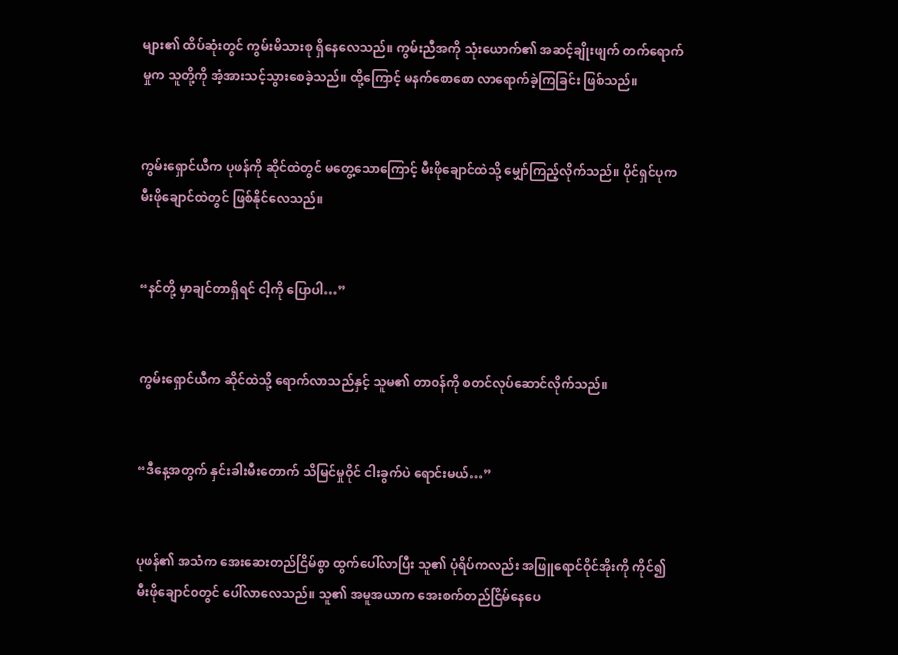များ၏ ထိပ်ဆုံးတွင် ကွမ်းမိသားစု ရှိနေလေသည်။ ကွမ်းညီအကို သုံးယောက်၏ အဆင့်ချိုးဖျက် တက်ရောက်မှုက သူတို့ကို အံ့အားသင့်သွားစေခဲ့သည်။ ထို့ကြောင့် မနက်စောစော လာရောက်ခဲ့ကြခြင်း ဖြစ်သည်။


ကွမ်းရှောင်ယီက ပုဖန်ကို ဆိုင်ထဲတွင် မတွေ့သောကြောင့် မီးဖိုချောင်ထဲသို့ မျှော်ကြည့်လိုက်သည်။ ပိုင်ရှင်ပုက မီးဖိုချောင်ထဲတွင် ဖြစ်နိုင်လေသည်။


“နင်တို့ မှာချင်တာရှိရင် ငါ့ကို ပြောပါ…”


ကွမ်းရှောင်ယီက ဆိုင်ထဲသို့ ရောက်လာသည်နှင့် သူမ၏ တာ၀န်ကို စတင်လုပ်ဆောင်လိုက်သည်။


“ဒီနေ့အတွက် နှင်းခါးမီးတောက် သိမြင်မှုဝိုင် ငါးခွက်ပဲ ရောင်းမယ်…”


ပုဖန်၏ အသံက အေးဆေးတည်ငြိမ်စွာ ထွက်ပေါ်လာပြီး သူ၏ ပုံရိပ်ကလည်း အဖြူရောင်ဝိုင်အိုးကို ကိုင်၍ မီးဖိုချောင်၀တွင် ပေါ်လာလေသည်။ သူ၏ အမူအယာက အေးစက်တည်ငြိမ်နေပေ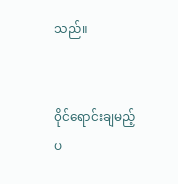သည်။


၀ိုင်ရောင်းချမည့် ပ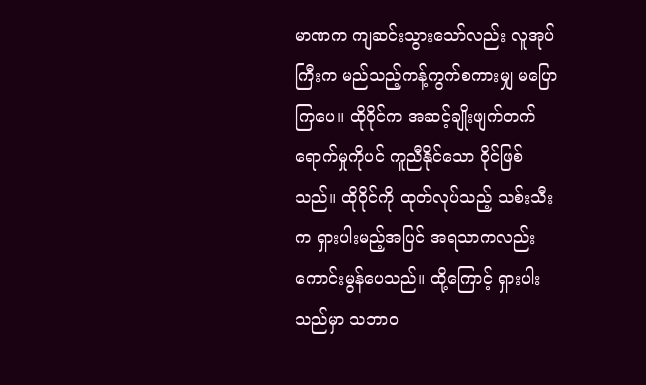မာဏက ကျဆင်းသွားသော်လည်း လူအုပ်ကြီးက မည်သည့်ကန့်ကွက်စကားမျှ မပြောကြပေ။ ထိုဝိုင်က အဆင့်ချိုးဖျက်တက်ရောက်မှုကိုပင် ကူညီနိုင်သော ဝိုင်ဖြစ်သည်။ ထိုဝိုင်ကို ထုတ်လုပ်သည့် သစ်းသီးက ရှားပါးမည့်အပြင် အရသာကလည်း ကောင်းမွန်ပေသည်။ ထို့ကြောင့် ရှားပါးသည်မှာ သဘာ၀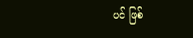ပင် ဖြစ်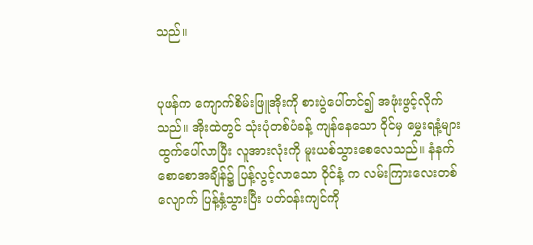သည်။


ပုဖန်က ကျောက်စိမ်းဖြူအိုးကို စားပွဲပေါ်တင်၍ အဖုံးဖွင့်လိုက်သည်။ အိုးထဲတွင် သုံးပုံတစ်ပံခန့် ကျန်နေသော ဝိုင်မှ မွှေးရနံ့များ ထွက်ပေါ်လာပြီး လူအားလုံးကို မူးယစ်သွားစေလေသည်။ နံနက်စောစောအချိန်၌ ပြန့်လွင့်လာသော ဝိုင်နံ့ က လမ်းကြားလေးတစ်လျောက် ပြန့်နှံ့သွားပြီး ပတ်၀န်းကျင်ကို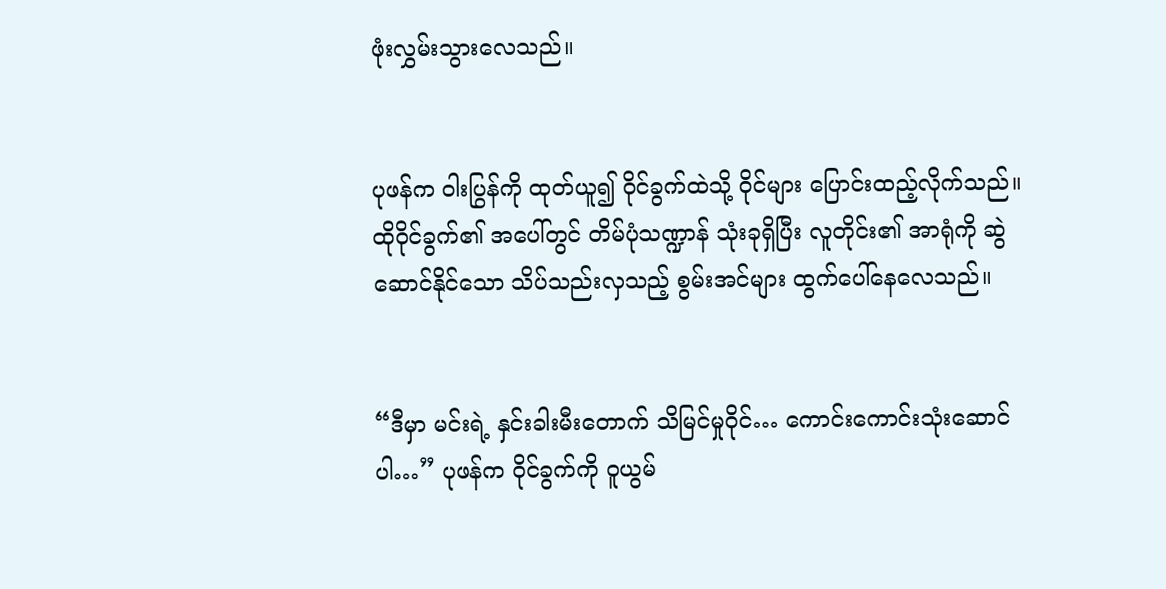ဖုံးလွှမ်းသွားလေသည်။


ပုဖန်က ဝါးပြွန်ကို ထုတ်ယူ၍ ဝိုင်ခွက်ထဲသို့ ဝိုင်များ ပြောင်းထည့်လိုက်သည်။ ထိုဝိုင်ခွက်၏ အပေါ်တွင် တိမ်ပုံသဏ္ဍာန် သုံးခုရှိပြီး လူတိုင်း၏ အာရုံကို ဆွဲဆောင်နိုင်သော သိပ်သည်းလှသည့် စွမ်းအင်များ ထွက်ပေါ်နေလေသည်။


“ဒီမှာ မင်းရဲ့ နှင်းခါးမီးတောက် သိမြင်မှုဝိုင်… ကောင်းကောင်းသုံးဆောင်ပါ…” ပုဖန်က ဝိုင်ခွက်ကို ဝူယွမ်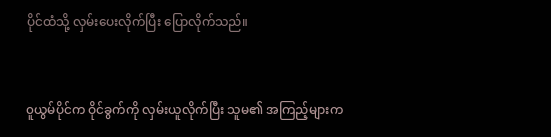ပိုင်ထံသို့ လှမ်းပေးလိုက်ပြီး ပြောလိုက်သည်။


၀ူယွမ်ပိုင်က ဝိုင်ခွက်ကို လှမ်းယူလိုက်ပြီး သူမ၏ အကြည့်များက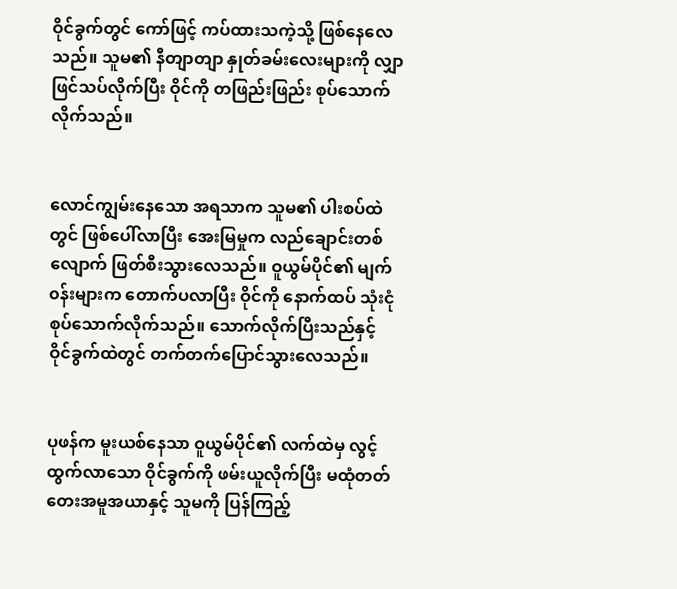ဝိုင်ခွက်တွင် ကော်ဖြင့် ကပ်ထားသကဲ့သို့ ဖြစ်နေလေသည်။ သူမ၏ နီတျာတျာ နှုတ်ခမ်းလေးများကို လျှာဖြင်သပ်လိုက်ပြီး ဝိုင်ကို တဖြည်းဖြည်း စုပ်သောက်လိုက်သည်။


လောင်ကျွမ်းနေသော အရသာက သူမ၏ ပါးစပ်ထဲတွင် ဖြစ်ပေါ်လာပြီး အေးမြမှုက လည်ချောင်းတစ်လျောက် ဖြတ်စီးသွားလေသည်။ ဝူယွမ်ပိုင်၏ မျက်၀န်းများက တောက်ပလာပြီး ဝိုင်ကို နောက်ထပ် သုံးငုံ စုပ်သောက်လိုက်သည်။ သောက်လိုက်ပြီးသည်နှင့် ဝိုင်ခွက်ထဲတွင် တက်တက်ပြောင်သွားလေသည်။


ပုဖန်က မူးယစ်နေသာ ဝူယွမ်ပိုင်၏ လက်ထဲမှ လွင့်ထွက်လာသော ဝိုင်ခွက်ကို ဖမ်းယူလိုက်ပြီး မထုံတတ်တေးအမူအယာနှင့် သူမကို ပြန်ကြည့်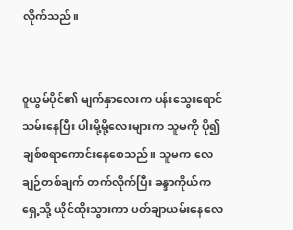လိုက်သည်။


၀ူယွမ်ပိုင်၏ မျက်နှာလေးက ပန်းသွေးရောင်သမ်းနေပြီး ပါးမို့မို့လေးများက သူမကို ပို၍ ချစ်စရာကောင်းနေစေသည်။ သူမက လေချဉ်တစ်ချက် တက်လိုက်ပြီး ခန္ဒာကိုယ်က ရှေ့သို့ ယိုင်ထိုးသွားကာ ပတ်ချာယမ်းနေလေ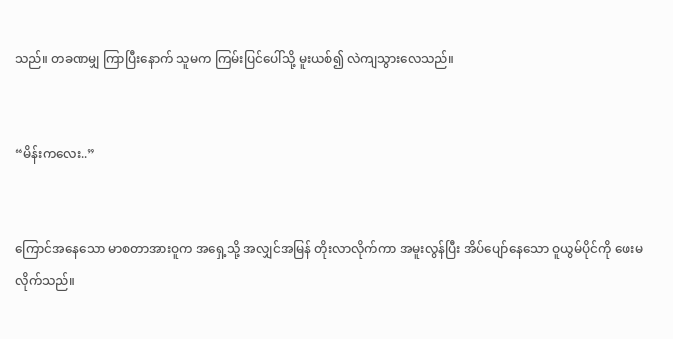သည်။ တခဏမျှ ကြာပြီးနောက် သူမက ကြမ်းပြင်ပေါ်သို့ မူးယစ်၍ လဲကျသွားလေသည်။


“မိန်းကလေး..”


ကြောင်အနေသော မာစတာအားဝူက အရှေ့သို့ အလျှင်အမြန် တိုးလာလိုက်ကာ အမူးလွန်ပြီး အိပ်ပျော်နေသော ဝူယွမ်ပိုင်ကို ဖေးမလိုက်သည်။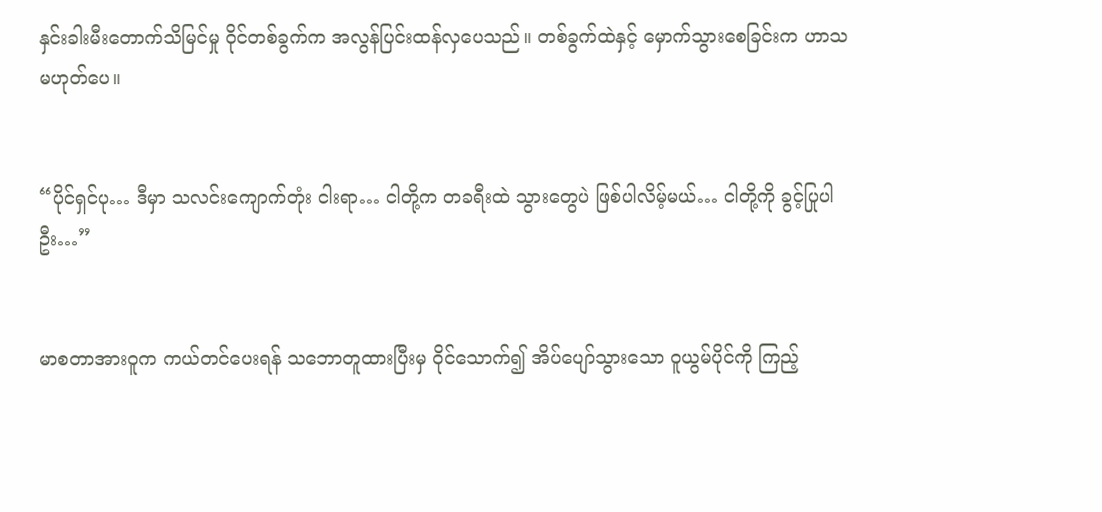နှင်းခါးမီးတောက်သိမြင်မှု ဝိုင်တစ်ခွက်က အလွန်ပြင်းထန်လှပေသည်။ တစ်ခွက်ထဲနှင့် မှောက်သွားစေခြင်းက ဟာသမဟုတ်ပေ။


“ပိုင်ရှင်ပု… ဒီမှာ သလင်းကျောက်တုံး ငါးရာ… ငါတို့က တခရီးထဲ သွားတွေပဲ ဖြစ်ပါလိမ့်မယ်… ငါတို့ကို ခွင့်ပြုပါဦး…”


မာစတာအားဝူက ကယ်တင်ပေးရန် သဘောတူထားပြီးမှ ဝိုင်သောက်၍ အိပ်ပျော်သွားသော ဝူယွမ်ပိုင်ကို ကြည့်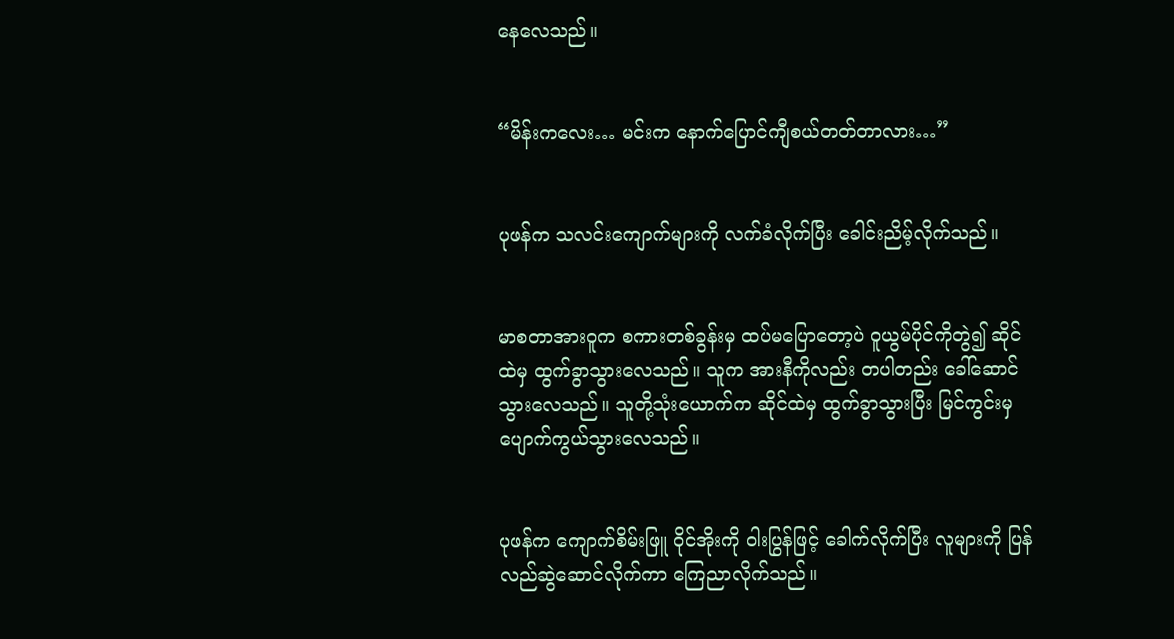နေလေသည်။


“မိန်းကလေး… မင်းက နောက်ပြောင်ကျီစယ်တတ်တာလား…”


ပုဖန်က သလင်းကျောက်များကို လက်ခံလိုက်ပြီး ခေါင်းညိမ့်လိုက်သည်။


မာစတာအားဝူက စကားတစ်ခွန်းမှ ထပ်မပြောတော့ပဲ ဝူယွမ်ပိုင်ကိုတွဲ၍ ဆိုင်ထဲမှ ထွက်ခွာသွားလေသည်။ သူက အားနီကိုလည်း တပါတည်း ခေါ်ဆောင်သွားလေသည်။ သူတို့သုံးယောက်က ဆိုင်ထဲမှ ထွက်ခွာသွားပြီး မြင်ကွင်းမှ ပျောက်ကွယ်သွားလေသည်။


ပုဖန်က ကျောက်စိမ်းဖြူ ဝိုင်အိုးကို ဝါးပြွန်ဖြင့် ခေါက်လိုက်ပြီး လူများကို ပြန်လည်ဆွဲဆောင်လိုက်ကာ ကြေညာလိုက်သည်။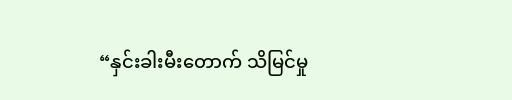“နှင်းခါးမီးတောက် သိမြင်မှု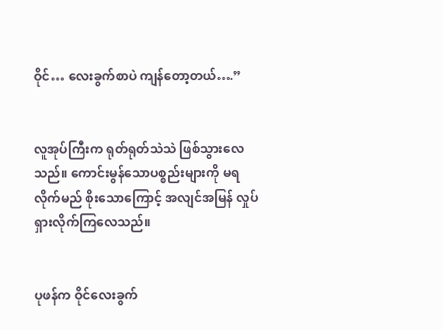ဝိုင်… လေးခွက်စာပဲ ကျန်တော့တယ်….”


လူအုပ်ကြီးက ရုတ်ရုတ်သဲသဲ ဖြစ်သွားလေသည်။ ကောင်းမွန်သောပစ္စည်းများကို မရလိုက်မည် စိုးသောကြောင့် အလျင်အမြန် လှုပ်ရှားလိုက်ကြလေသည်။


ပုဖန်က ဝိုင်လေးခွက်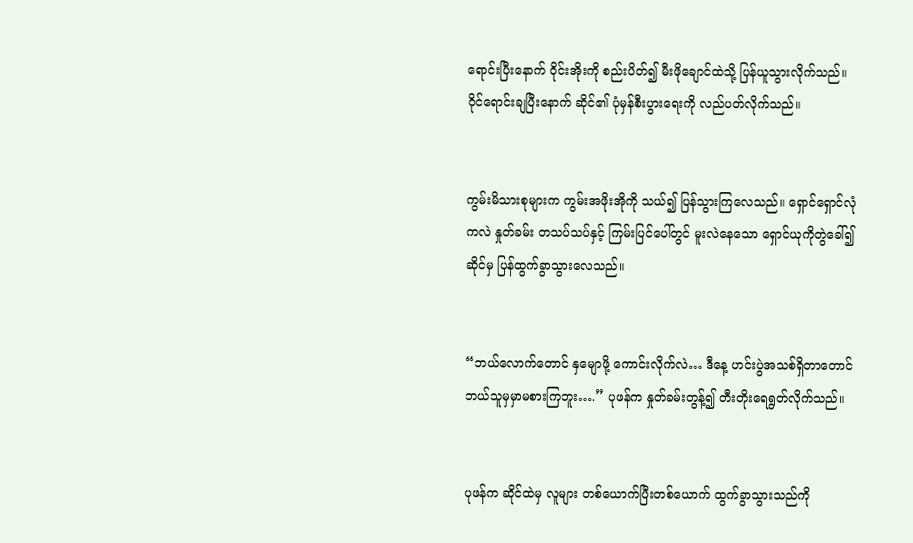ရောင်းပြီးနောက် ဝိုင်းအိုးကို စည်းပိတ်၍ မီးဖိုချောင်ထဲသို့ ပြန်ယူသွားလိုက်သည်။ ဝိုင်ရောင်းချပြီးနောက် ဆိုင်၏ ပုံမှန်စီးပွားရေးကို လည်ပတ်လိုက်သည်။


ကွမ်းမိသားစုများက ကွမ်းအဖိုးအိုကို သယ်၍ ပြန်သွားကြလေသည်။ ရှောင်ရှောင်လုံကလဲ နှုတ်ခမ်း တသပ်သပ်နှင့် ကြမ်းပြင်ပေါ်တွင် မူးလဲနေသော ရှောင်ယုကိုတွဲခေါ်၍ ဆိုင်မှ ပြန်ထွက်ခွာသွားလေသည်။


“ဘယ်လောက်တောင် နှမျောဖို့ ကောင်းလိုက်လဲ… ဒီနေ့ ဟင်းပွဲအသစ်ရှိတာတောင် ဘယ်သူမှမှာမစားကြဘူး….” ပုဖန်က နှုတ်ခမ်းတွန့်၍ တီးတိုးရေရွတ်လိုက်သည်။


ပုဖန်က ဆိုင်ထဲမှ လူများ တစ်ယောက်ပြီးတစ်ယောက် ထွက်ခွာသွားသည်ကို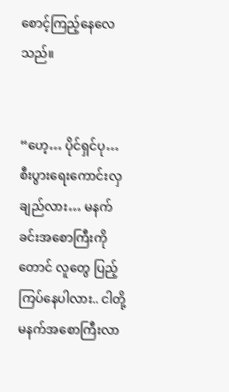စောင့်ကြည့်နေလေသည်။


“ဟေ့… ပိုင်ရှင်ပု… စီးပွားရေးကောင်းလှချည်လား… မနက်ခင်းအစောကြီးကိုတောင် လူတွေ ပြည့်ကြပ်နေပါလား.. ငါတို့ မနက်အစောကြီးလာ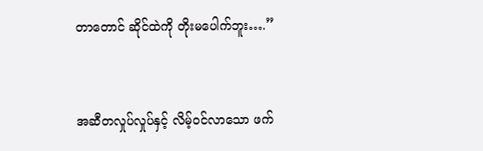တာတောင် ဆိုင်ထဲကို တိုးမပေါက်ဘူး….”


အဆီတလှုပ်လှုပ်နှင့် လိမ့်၀င်လာသော ဖက်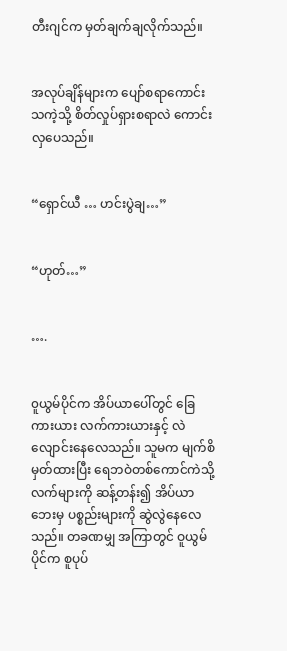တီးဂျင်က မှတ်ချက်ချလိုက်သည်။


အလုပ်ချိန်များက ပျော်စရာကောင်းသကဲ့သို့ စိတ်လှုပ်ရှားစရာလဲ ကောင်းလှပေသည်။


“ရှောင်ယီ … ဟင်းပွဲချ…”


“ဟုတ်…”


….


၀ူယွမ်ပိုင်က အိပ်ယာပေါ်တွင် ခြေကားယား လက်ကားယားနှင့် လဲလျောင်းနေလေသည်။ သူမက မျက်စိမှတ်ထားပြီး ရေဘဝဲတစ်ကောင်ကဲသို့ လက်များကို ဆန့်တန်း၍ အိပ်ယာဘေးမှ ပစ္စည်းများကို ဆွဲလွဲနေလေသည်။ တခဏမျှ အကြာတွင် ဝူယွမ်ပိုင်က စူပုပ်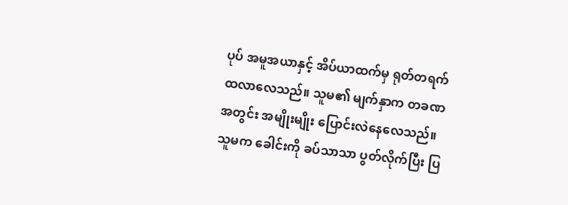ပုပ် အမူအယာနှင့် အိပ်ယာထက်မှ ရုတ်တရက် ထလာလေသည်။ သူမ၏ မျက်နှာက တခဏအတွင်း အမျိုးမျိုး ပြောင်းလဲနေလေသည်။ သူမက ခေါင်းကို ခပ်သာသာ ပွတ်လိုက်ပြီး ပြ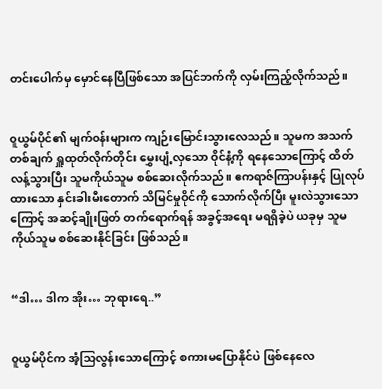တင်းပေါက်မှ မှောင်နေပြီဖြစ်သော အပြင်ဘက်ကို လှမ်းကြည့်လိုက်သည်။


၀ူယွမ်ပိုင်၏ မျက်၀န်းများက ကျဉ်းမြောင်းသွားလေသည်။ သူမက အသက်တစ်ချက် ရှူထုတ်လိုက်တိုင်း မွှေးပျံ့လှသော ဝိုင်နံ့ကို ရနေသောကြောင့် ထိတ်လန့်သွားပြီး သူမကိုယ်သူမ စစ်ဆေးလိုက်သည်။ ဧကရာဇ်ကြာပန်းနှင့် ပြုလုပ်ထားသော နှင်းခါးမီးတောက် သိမြင်မှုဝိုင်ကို သောက်လိုက်ပြီး မူးလဲသွားသောကြောင့် အဆင့်ချိုးဖြတ် တက်ရောက်ရန် အခွင့်အရေး မရရှိခဲ့ပဲ ယခုမှ သူမကိုယ်သူမ စစ်ဆေးနိုင်ခြင်း ဖြစ်သည်။


“ဒါ… ဒါက အိုး… ဘုရားရေ..”


၀ူယွမ်ပိုင်က အံ့သြလွန်းသောကြောင့် စကားမပြောနိုင်ပဲ ဖြစ်နေလေ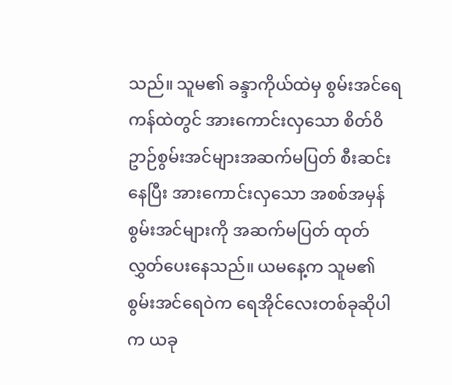သည်။ သူမ၏ ခန္ဒာကိုယ်ထဲမှ စွမ်းအင်ရေကန်ထဲတွင် အားကောင်းလှသော စိတ်ဝိဥာဉ်စွမ်းအင်များအဆက်မပြတ် စီးဆင်းနေပြီး အားကောင်းလှသော အစစ်အမှန် စွမ်းအင်များကို အဆက်မပြတ် ထုတ်လွှတ်ပေးနေသည်။ ယမနေ့က သူမ၏ စွမ်းအင်ရေဝဲက ရေအိုင်လေးတစ်ခုဆိုပါက ယခု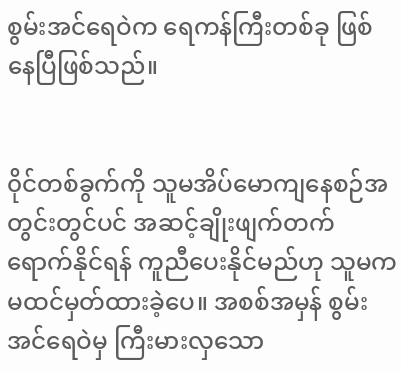စွမ်းအင်ရေဝဲက ရေကန်ကြီးတစ်ခု ဖြစ်နေပြီဖြစ်သည်။


၀ိုင်တစ်ခွက်ကို သူမအိပ်မောကျနေစဉ်အတွင်းတွင်ပင် အဆင့်ချိုးဖျက်တက်ရောက်နိုင်ရန် ကူညီပေးနိုင်မည်ဟု သူမက မထင်မှတ်ထားခဲ့ပေ။ အစစ်အမှန် စွမ်းအင်ရေဝဲမှ ကြီးမားလှသော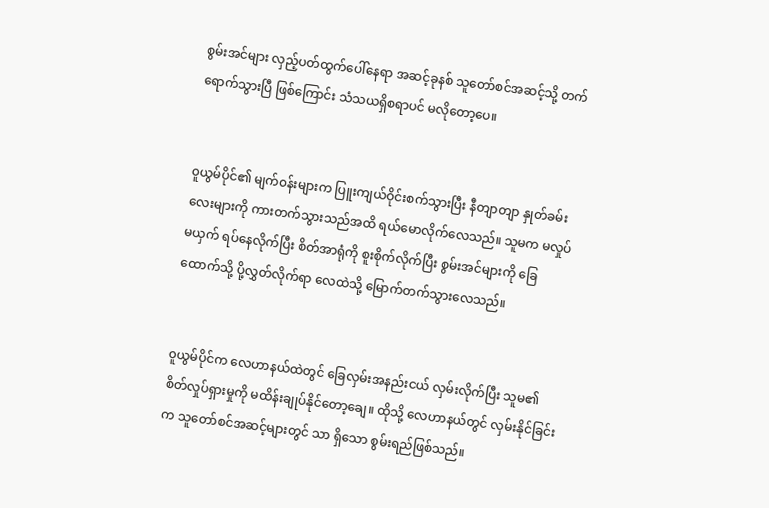စွမ်းအင်များ လှည့်ပတ်ထွက်ပေါ်နေရာ အဆင့်ခုနစ် သူတော်စင်အဆင့်သို့ တက်ရောက်သွားပြီ ဖြစ်ကြောင်း သံသယရှိစရာပင် မလိုတော့ပေ။


၀ူယွမ်ပိုင်၏ မျက်၀န်းများက ပြူးကျယ်ဝိုင်းစက်သွားပြီး နီတျာတျာ နှုတ်ခမ်းလေးများကို ကားတက်သွားသည်အထိ ရယ်မောလိုက်လေသည်။ သူမက မလှုပ်မယှက် ရပ်နေလိုက်ပြီး စိတ်အာရုံကို စူးစိုက်လိုက်ပြီး စွမ်းအင်များကို ခြေထောက်သို့ ပို့လွှတ်လိုက်ရာ လေထဲသို့ မြောက်တက်သွားလေသည်။


၀ူယွမ်ပိုင်က လေဟာနယ်ထဲတွင် ခြေလှမ်းအနည်းငယ် လှမ်းလိုက်ပြီး သူမ၏ စိတ်လှုပ်ရှားမှုကို မထိန်းချုပ်နိုင်တော့ချေ။ ထိုသို့ လေဟာနယ်တွင် လှမ်းနိုင်ခြင်းက သူတော်စင်အဆင့်များတွင် သာ ရှိသော စွမ်းရည်ဖြစ်သည်။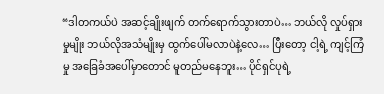“ဒါတကယ်ပဲ အဆင့်ချိုးဖျက် တက်ရောက်သွားတာပဲ… ဘယ်လို လှုပ်ရှားမှုမျိုး ဘယ်လိုအသံမျိုးမှ ထွက်ပေါ်မလာပဲနဲ့လေ… ပြီးတော့ ငါ့ရဲ့ ကျင့်ကြံမှု အခြေခံအပေါ်မှာတောင် မူတည်မနေဘူး… ပိုင်ရှင်ပုရဲ့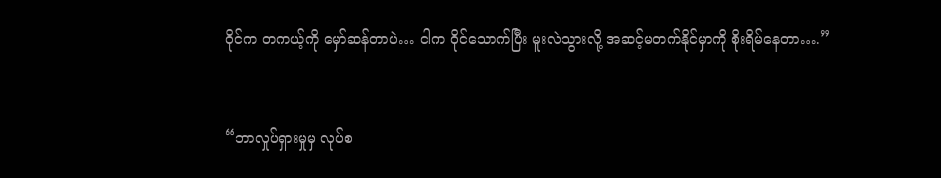ဝိုင်က တကယ့်ကို မှော်ဆန်တာပဲ… ငါက ဝိုင်သောက်ပြီး မူးလဲသွားလို့ အဆင့်မတက်နိုင်မှာကို စိုးရိမ်နေတာ….”


“ဘာလှုပ်ရှားမှုမှ လုပ်စ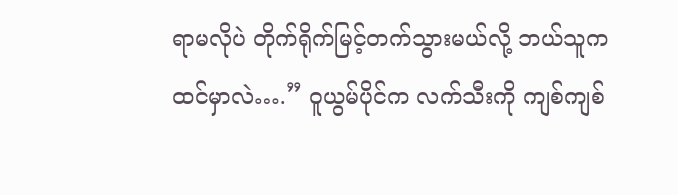ရာမလိုပဲ တိုက်ရိုက်မြင့်တက်သွားမယ်လို့ ဘယ်သူက ထင်မှာလဲ….” ဝူယွမ်ပိုင်က လက်သီးကို ကျစ်ကျစ်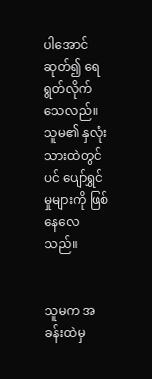ပါအောင် ဆုတ်၍ ရေရွတ်လိုက်သေလည်။ သူမ၏ နှလုံးသားထဲတွင်ပင် ပျော်ရွှင်မှုများကို ဖြစ်နေလေသည်။


သူမက အခန်းထဲမှ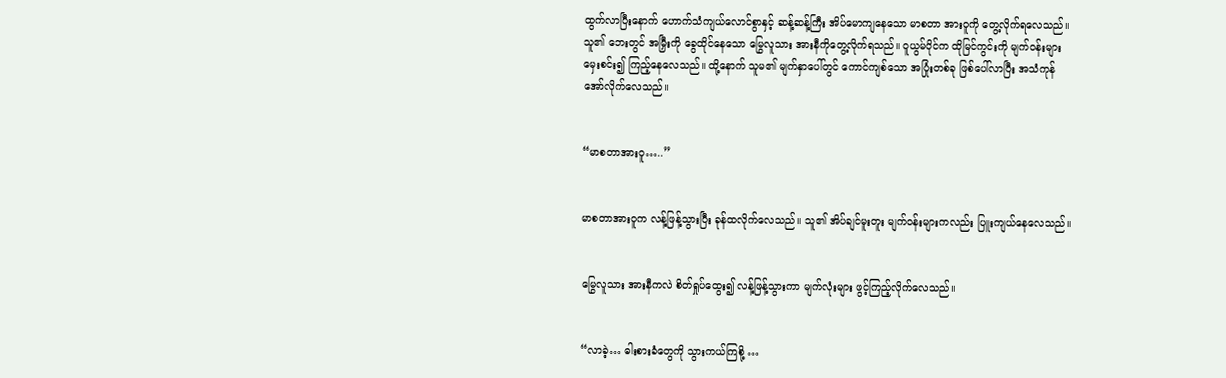ထွက်လာပြီးနောက် ဟောက်သံကျယ်လောင်စွာနှင့် ဆန့်ဆန့်ကြီး အိပ်မောကျနေသော မာစတာ အားဝူကို တွေ့လိုက်ရလေသည်။ သူ၏ ဘေးတွင် အမြှီးကို ခွေထိုင်နေသော မြွေလူသား အားနီကိုတွေ့လိုက်ရသည်။ ဝူယွမ်ပိုင်က ထိုမြင်ကွင်းကို မျက်၀န်းများ မှေးစင်း၍ ကြည့်နေလေသည်။ ထို့နောက် သူမ၏ မျက်နှာပေါ်တွင် ကောင်ကျစ်သော အပြုံးတစ်ခု ဖြစ်ပေါ်လာပြီး အသံကုန် အော်လိုက်လေသည်။


“မာစတာအားဝူ…..”


မာစတာအားဝူက လန့်ဖြန့်သွားပြီး ခုန်ထလိုက်လေသည်။ သူ၏ အိပ်ချင်မူးတူး မျက်၀န်းများကလည်း ပြူးကျယ်နေလေသည်။


မြွေလူသား အားနီကလဲ စိတ်ရှုပ်ထွေး၍ လန့်ဖြန့်သွားကာ မျက်လုံးများ ဖွင့်ကြည့်လိုက်လေသည်။


“လာခဲ့… ဓါးစားခံတွေကို သွားကယ်ကြစို့ …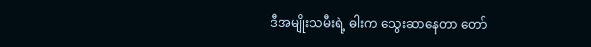ဒီအမျိုးသမီးရဲ့ ဓါးက သွေးဆာနေတာ တော်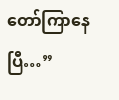တော်ကြာနေပြီ…”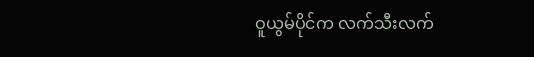ဝူယွမ်ပိုင်က လက်သီးလက်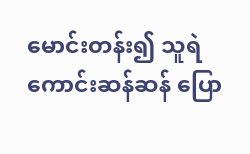မောင်းတန်း၍ သူရဲကောင်းဆန်ဆန် ပြော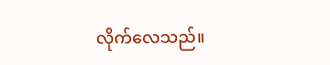လိုက်လေသည်။